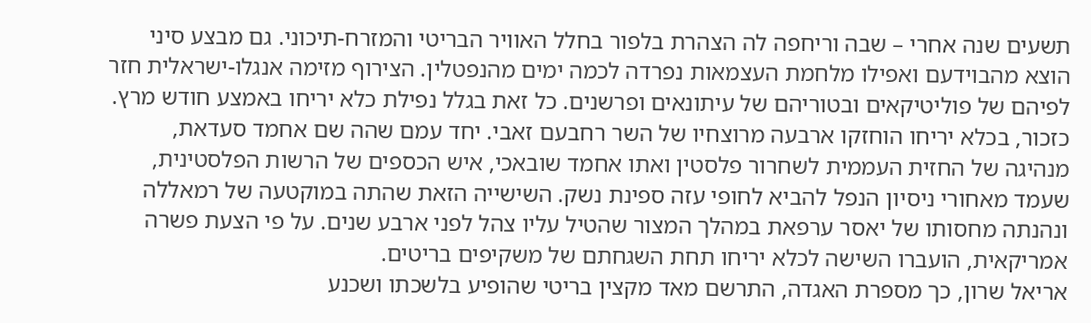תשעים שנה אחרי – שבה וריחפה לה הצהרת בלפור בחלל האוויר הבריטי והמזרח-תיכוני. גם מבצע סיני הוצא מהבוידעם ואפילו מלחמת העצמאות נפרדה לכמה ימים מהנפטלין. הצירוף מזימה אנגלו-ישראלית חזר לפיהם של פוליטיקאים ובטוריהם של עיתונאים ופרשנים. כל זאת בגלל נפילת כלא יריחו באמצע חודש מרץ.
כזכור, בכלא יריחו הוחזקו ארבעה מרוצחיו של השר רחבעם זאבי. יחד עמם שהה שם אחמד סעדאת, מנהיגה של החזית העממית לשחרור פלסטין ואתו אחמד שובאכי, איש הכספים של הרשות הפלסטינית, שעמד מאחורי ניסיון הנפל להביא לחופי עזה ספינת נשק. השישייה הזאת שהתה במוקטעה של רמאללה ונהנתה מחסותו של יאסר ערפאת במהלך המצור שהטיל עליו צהל לפני ארבע שנים. על פי הצעת פשרה אמריקאית, הועברו השישה לכלא יריחו תחת השגחתם של משקיפים בריטים.
אריאל שרון, כך מספרת האגדה, התרשם מאד מקצין בריטי שהופיע בלשכתו ושכנע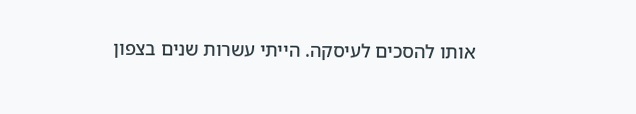אותו להסכים לעיסקה. הייתי עשרות שנים בצפון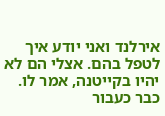אירלנד ואני יודע איך לטפל בהם. אצלי הם לא יהיו בקייטנה, אמר לו. כבר כעבור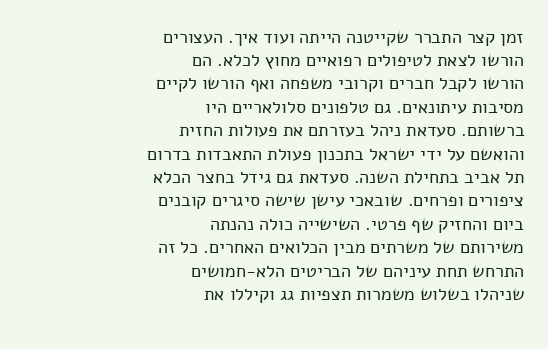זמן קצר התברר שקייטנה הייתה ועוד איך. העצורים הורשו לצאת לטיפולים רפואיים מחוץ לכלא. הם הורשו לקבל חברים וקרובי משפחה ואף הורשו לקיים מסיבות עיתונאים. גם טלפונים סלולאריים היו ברשותם. סעדאת ניהל בעזרתם את פעולות החזית והואשם על ידי ישראל בתכנון פעולת התאבדות בדרום תל אביב בתחילת השנה. סעדאת גם גידל בחצר הכלא ציפורים ופרחים. שובאכי עישן שישה סיגרים קובנים ביום והחזיק שף פרטי. השישייה כולה נהנתה משירותם של משרתים מבין הכלואים האחרים. כל זה התרחש תחת עיניהם של הבריטים הלא-חמושים שניהלו בשלוש משמרות תצפיות גג וקיללו את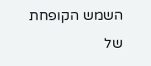השמש הקופחת של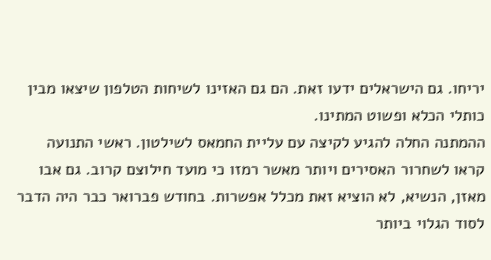יריחו. גם הישראלים ידעו זאת. הם גם האזינו לשיחות הטלפון שיצאו מבין כותלי הכלא ופשוט המתינו.
ההמתנה החלה להגיע לקיצה עם עליית החמאס לשילטון. ראשי התנועה קראו לשחרור האסירים ויותר מאשר רמזו כי מועד חילוצם קרוב. גם אבו מאזן, הנשיא, לא הוציא זאת מכלל אפשרות. בחודש פברואר כבר היה הדבר לסוד הגלוי ביותר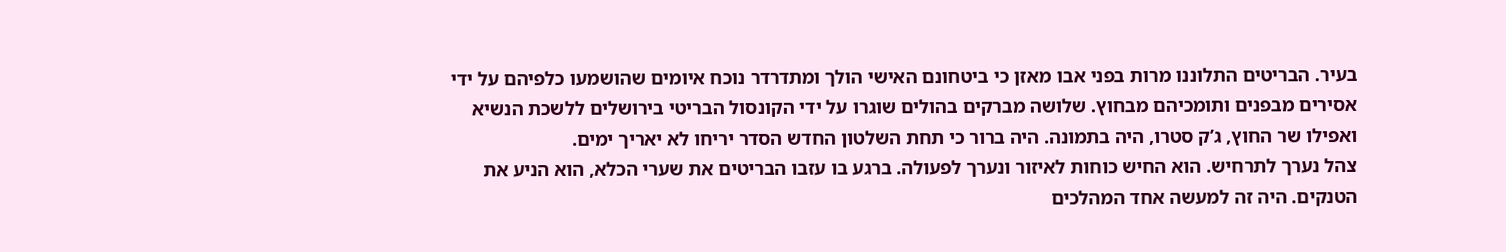בעיר. הבריטים התלוננו מרות בפני אבו מאזן כי ביטחונם האישי הולך ומתדרדר נוכח איומים שהושמעו כלפיהם על ידי אסירים מבפנים ותומכיהם מבחוץ. שלושה מברקים בהולים שוגרו על ידי הקונסול הבריטי בירושלים ללשכת הנשיא ואפילו שר החוץ, ג’ק סטרו, היה בתמונה. היה ברור כי תחת השלטון החדש הסדר יריחו לא יאריך ימים.
צהל נערך לתרחיש. הוא החיש כוחות לאיזור ונערך לפעולה. ברגע בו עזבו הבריטים את שערי הכלא, הוא הניע את הטנקים. היה זה למעשה אחד המהלכים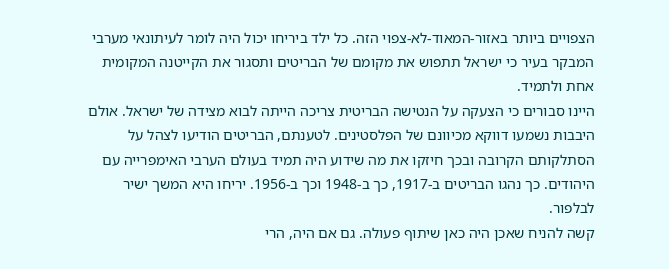הצפויים ביותר באזור-המאוד-לא-צפוי הזה. כל ילד ביריחו יכול היה לומר לעיתונאי מערבי המבקר בעיר כי ישראל תתפוש את מקומם של הבריטים ותסגור את הקייטנה המקומית אחת ולתמיד.
היינו סבורים כי הצעקה על הנטישה הבריטית צריכה הייתה לבוא מצידה של ישראל. אולם היבבות נשמעו דווקא מכיוונם של הפלסטינים. לטענתם, הבריטים הודיעו לצהל על הסתלקותם הקרובה ובכך חיזקו את מה שידוע היה תמיד בעולם הערבי האימפרייה עם היהודים. כך נהגו הבריטים ב-1917, כך ב-1948 וכך ב-1956. יריחו היא המשך ישיר לבלפור.
קשה להניח שאכן היה כאן שיתוף פעולה. גם אם היה, הרי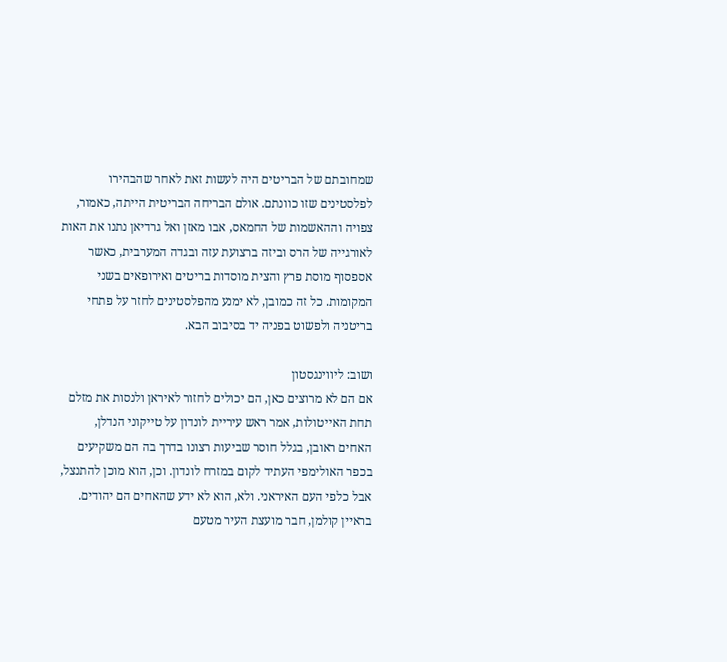שמחובתם של הבריטים היה לעשות זאת לאחר שהבהירו לפלסטינים שזו כוונתם. אולם הבריחה הבריטית הייתה, כאמור, צפויה וההאשמות של החמאס, אבו מאזן ואל גרדיאן נתנו את האות לאורגייה של הרס וביזה ברצועת עזה ובגדה המערבית, כאשר אספסוף מוסת פרץ והצית מוסדות בריטים ואירופאים בשני המקומות. כל זה כמובן, לא ימנע מהפלסטינים לחזר על פתחי בריטניה ולפשוט בפניה יד בסיבוב הבא.

ושוב: ליווינגסטון
אם הם לא מרוצים כאן, הם יכולים לחזור לאיראן ולנסות את מזלם תחת האייטולות, אמר ראש עיריית לונדון על טייקוני הנדלן, האחים ראובן, בגלל חוסר שביעות רצונו בדרך בה הם משקיעים בכפר האולימפי העתיד לקום במזרח לונדון. וכן, הוא מוכן להתנצל, אבל כלפי העם האיראני. ולא, הוא לא ידע שהאחים הם יהודים. בראיין קולמן, חבר מועצת העיר מטעם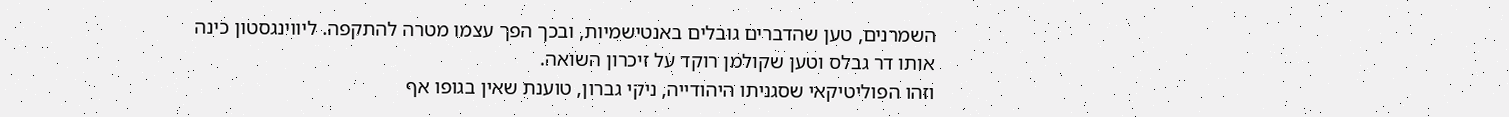השמרנים, טען שהדברים גובלים באנטישמיות, ובכך הפך עצמו מטרה להתקפה. ליווינגסטון כינה אותו דר גבלס וטען שקולמן רוקד על זיכרון השואה.
וזהו הפוליטיקאי שסגניתו היהודייה, ניקי גברון, טוענת שאין בגופו אף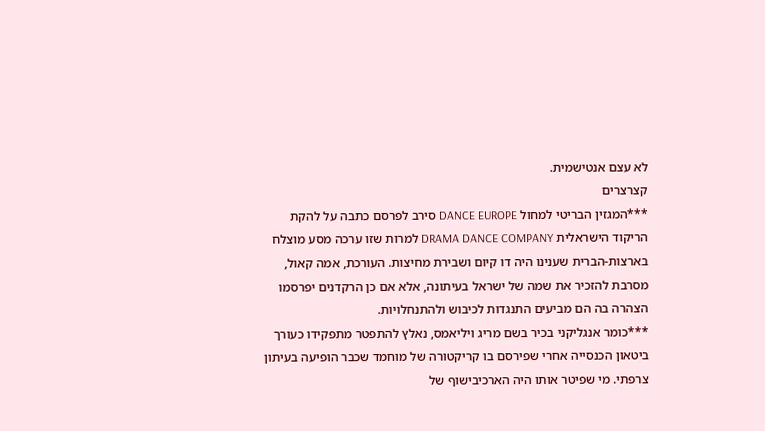לא עצם אנטישמית.
קצרצרים
***המגזין הבריטי למחול DANCE EUROPE סירב לפרסם כתבה על להקת הריקוד הישראלית DRAMA DANCE COMPANY למרות שזו ערכה מסע מוצלח בארצות-הברית שענינו היה דו קיום ושבירת מחיצות. העורכת, אמה קאול, מסרבת להזכיר את שמה של ישראל בעיתונה, אלא אם כן הרקדנים יפרסמו הצהרה בה הם מביעים התנגדות לכיבוש ולהתנחלויות.
***כומר אנגליקני בכיר בשם מריג ויליאמס, נאלץ להתפטר מתפקידו כעורך ביטאון הכנסייה אחרי שפירסם בו קריקטורה של מוחמד שכבר הופיעה בעיתון צרפתי. מי שפיטר אותו היה הארכיבישוף של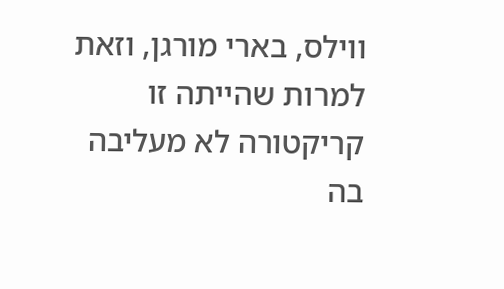ווילס, בארי מורגן, וזאת למרות שהייתה זו קריקטורה לא מעליבה בה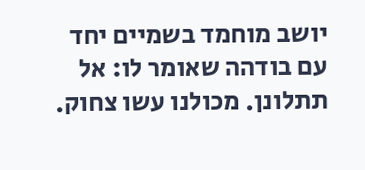יושב מוחמד בשמיים יחד עם בודהה שאומר לו: אל תתלונן. מכולנו עשו צחוק.